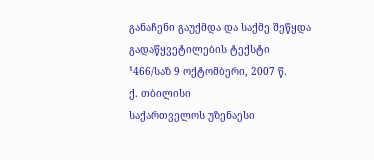განაჩენი გაუქმდა და საქმე შეწყდა
გადაწყვეტილების ტექსტი
¹466/საზ 9 ოქტომბერი, 2007 წ.
ქ. თბილისი
საქართველოს უზენაესი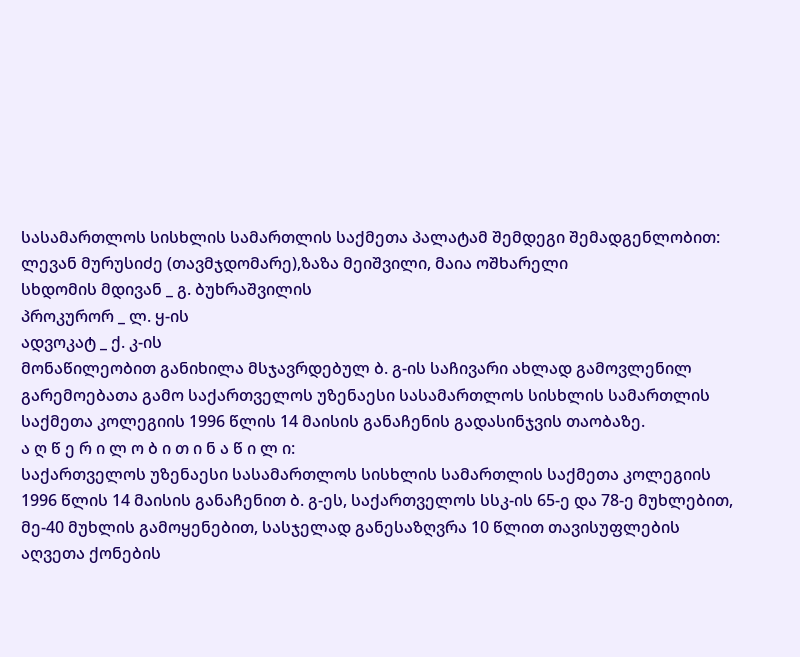სასამართლოს სისხლის სამართლის საქმეთა პალატამ შემდეგი შემადგენლობით:
ლევან მურუსიძე (თავმჯდომარე),ზაზა მეიშვილი, მაია ოშხარელი
სხდომის მდივან _ გ. ბუხრაშვილის
პროკურორ _ ლ. ყ-ის
ადვოკატ _ ქ. კ-ის
მონაწილეობით განიხილა მსჯავრდებულ ბ. გ-ის საჩივარი ახლად გამოვლენილ გარემოებათა გამო საქართველოს უზენაესი სასამართლოს სისხლის სამართლის საქმეთა კოლეგიის 1996 წლის 14 მაისის განაჩენის გადასინჯვის თაობაზე.
ა ღ წ ე რ ი ლ ო ბ ი თ ი ნ ა წ ი ლ ი:
საქართველოს უზენაესი სასამართლოს სისხლის სამართლის საქმეთა კოლეგიის 1996 წლის 14 მაისის განაჩენით ბ. გ-ეს, საქართველოს სსკ-ის 65-ე და 78-ე მუხლებით, მე-40 მუხლის გამოყენებით, სასჯელად განესაზღვრა 10 წლით თავისუფლების აღვეთა ქონების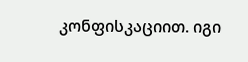კონფისკაციით. იგი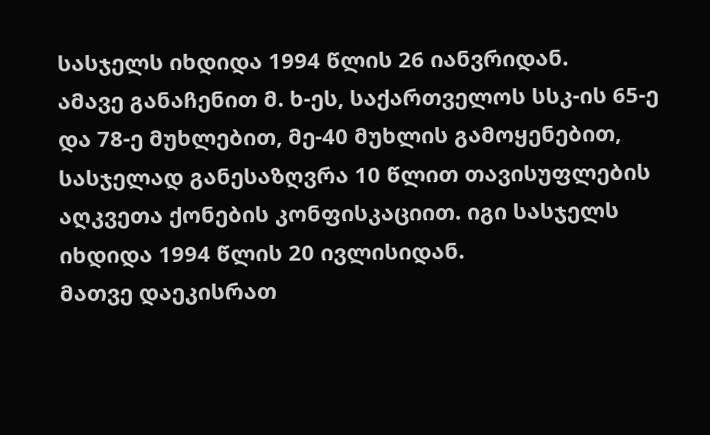სასჯელს იხდიდა 1994 წლის 26 იანვრიდან.
ამავე განაჩენით მ. ხ-ეს, საქართველოს სსკ-ის 65-ე და 78-ე მუხლებით, მე-40 მუხლის გამოყენებით, სასჯელად განესაზღვრა 10 წლით თავისუფლების აღკვეთა ქონების კონფისკაციით. იგი სასჯელს იხდიდა 1994 წლის 20 ივლისიდან.
მათვე დაეკისრათ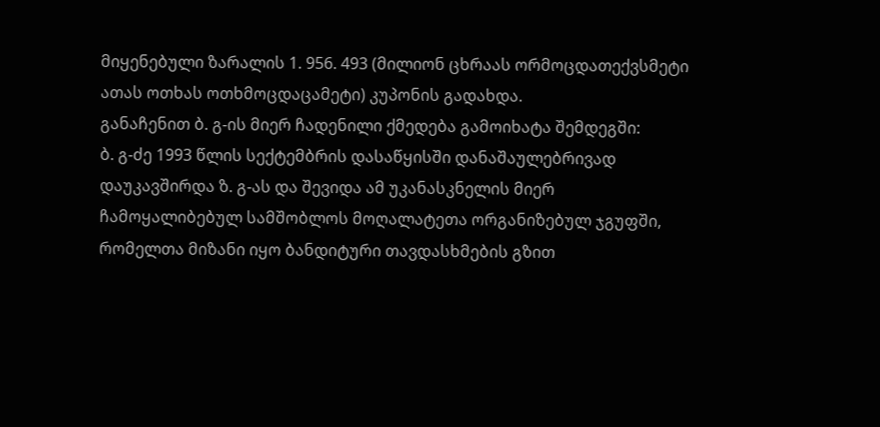მიყენებული ზარალის 1. 956. 493 (მილიონ ცხრაას ორმოცდათექვსმეტი ათას ოთხას ოთხმოცდაცამეტი) კუპონის გადახდა.
განაჩენით ბ. გ-ის მიერ ჩადენილი ქმედება გამოიხატა შემდეგში:
ბ. გ-ძე 1993 წლის სექტემბრის დასაწყისში დანაშაულებრივად დაუკავშირდა ზ. გ-ას და შევიდა ამ უკანასკნელის მიერ ჩამოყალიბებულ სამშობლოს მოღალატეთა ორგანიზებულ ჯგუფში, რომელთა მიზანი იყო ბანდიტური თავდასხმების გზით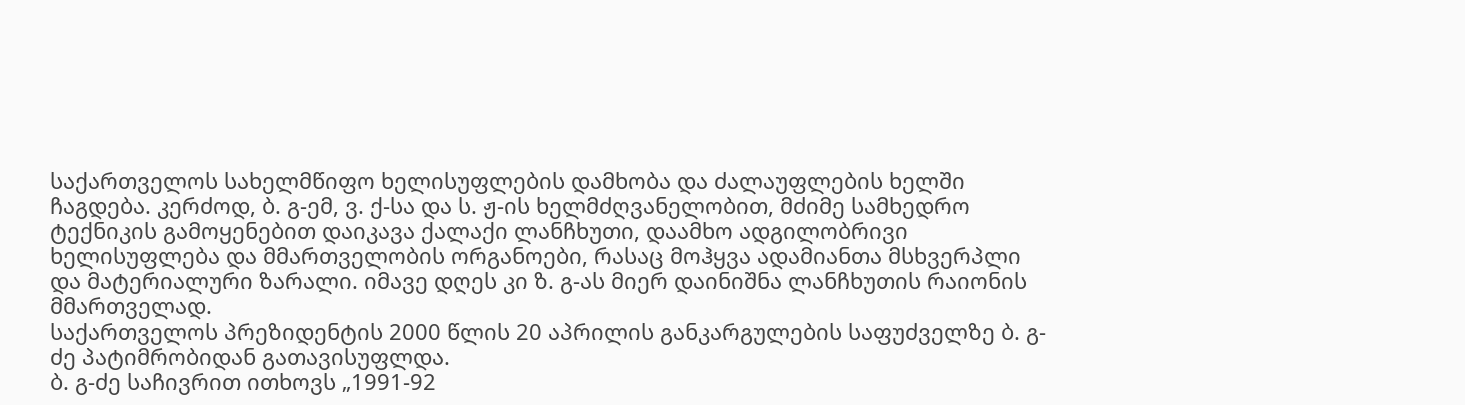საქართველოს სახელმწიფო ხელისუფლების დამხობა და ძალაუფლების ხელში ჩაგდება. კერძოდ, ბ. გ-ემ, ვ. ქ-სა და ს. ჟ-ის ხელმძღვანელობით, მძიმე სამხედრო ტექნიკის გამოყენებით დაიკავა ქალაქი ლანჩხუთი, დაამხო ადგილობრივი ხელისუფლება და მმართველობის ორგანოები, რასაც მოჰყვა ადამიანთა მსხვერპლი და მატერიალური ზარალი. იმავე დღეს კი ზ. გ-ას მიერ დაინიშნა ლანჩხუთის რაიონის მმართველად.
საქართველოს პრეზიდენტის 2000 წლის 20 აპრილის განკარგულების საფუძველზე ბ. გ-ძე პატიმრობიდან გათავისუფლდა.
ბ. გ-ძე საჩივრით ითხოვს „1991-92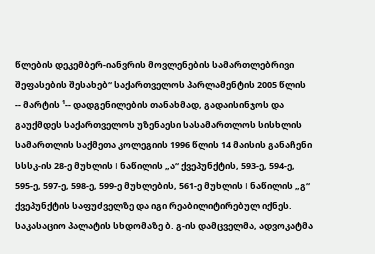წლების დეკემბერ-იანვრის მოვლენების სამართლებრივი შეფასების შესახებ“ საქართველოს პარლამენტის 2005 წლის -- მარტის ¹-- დადგენილების თანახმად, გადაისინჯოს და გაუქმდეს საქართველოს უზენაესი სასამართლოს სისხლის სამართლის საქმეთა კოლეგიის 1996 წლის 14 მაისის განაჩენი სსსკ-ის 28-ე მუხლის I ნაწილის „ა“ ქვეპუნქტის, 593-ე, 594-ე, 595-ე, 597-ე, 598-ე, 599-ე მუხლების, 561-ე მუხლის I ნაწილის „გ“ ქვეპუნქტის საფუძველზე და იგი რეაბილიტირებულ იქნეს.
საკასაციო პალატის სხდომაზე ბ. გ-ის დამცველმა, ადვოკატმა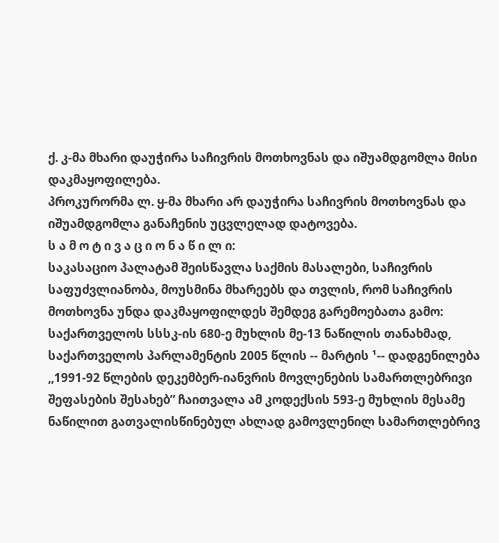ქ. კ-მა მხარი დაუჭირა საჩივრის მოთხოვნას და იშუამდგომლა მისი დაკმაყოფილება.
პროკურორმა ლ. ყ-მა მხარი არ დაუჭირა საჩივრის მოთხოვნას და იშუამდგომლა განაჩენის უცვლელად დატოვება.
ს ა მ ო ტ ი ვ ა ც ი ო ნ ა წ ი ლ ი:
საკასაციო პალატამ შეისწავლა საქმის მასალები, საჩივრის საფუძვლიანობა, მოუსმინა მხარეებს და თვლის, რომ საჩივრის მოთხოვნა უნდა დაკმაყოფილდეს შემდეგ გარემოებათა გამო:
საქართველოს სსსკ-ის 680-ე მუხლის მე-13 ნაწილის თანახმად, საქართველოს პარლამენტის 2005 წლის -- მარტის ¹-- დადგენილება ,,1991-92 წლების დეკემბერ-იანვრის მოვლენების სამართლებრივი შეფასების შესახებ” ჩაითვალა ამ კოდექსის 593-ე მუხლის მესამე ნაწილით გათვალისწინებულ ახლად გამოვლენილ სამართლებრივ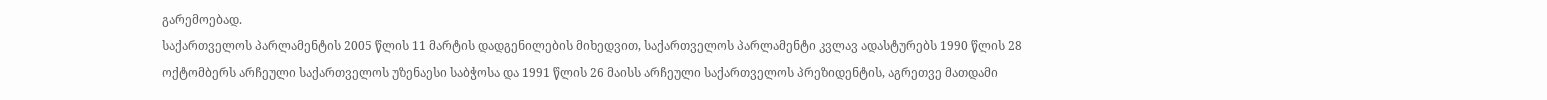გარემოებად.
საქართველოს პარლამენტის 2005 წლის 11 მარტის დადგენილების მიხედვით, საქართველოს პარლამენტი კვლავ ადასტურებს 1990 წლის 28 ოქტომბერს არჩეული საქართველოს უზენაესი საბჭოსა და 1991 წლის 26 მაისს არჩეული საქართველოს პრეზიდენტის, აგრეთვე მათდამი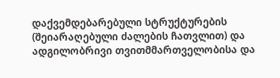დაქვემდებარებული სტრუქტურების (შეიარაღებული ძალების ჩათვლით) და ადგილობრივი თვითმმართველობისა და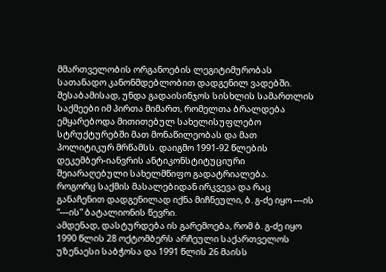მმართველობის ორგანოების ლეგიტიმურობას სათანადო კანონმდებლობით დადგენილ ვადებში. შესაბამისად, უნდა გადაისინჯოს სისხლის სამართლის საქმეები იმ პირთა მიმართ, რომელთა ბრალდება ემყარებოდა მითითებულ სახელისუფლებო სტრუქტურებში მათ მონაწილეობას და მათ პოლიტიკურ მრწამსს. დაიგმო 1991-92 წლების დეკემბერ-იანვრის ანტიკონსტიტუციური შეიარაღებული სახელმწიფო გადატრიალება.
როგორც საქმის მასალებიდან ირკვევა და რაც განაჩენით დადგენილად იქნა მიჩნეული, ბ. გ-ძე იყო ---ის “---ის” ბატალიონის წევრი.
ამდენად, დასტურდება ის გარემოება, რომ ბ. გ-ძე იყო 1990 წლის 28 ოქტომბერს არჩეული საქართველოს უზენაესი საბჭოსა და 1991 წლის 26 მაისს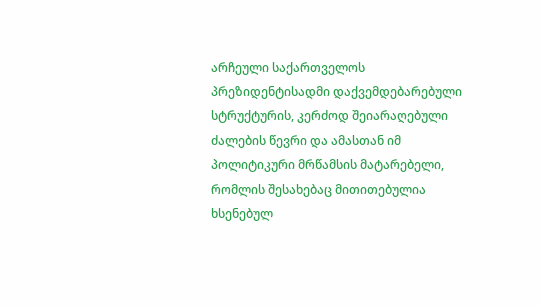არჩეული საქართველოს პრეზიდენტისადმი დაქვემდებარებული სტრუქტურის, კერძოდ შეიარაღებული ძალების წევრი და ამასთან იმ პოლიტიკური მრწამსის მატარებელი, რომლის შესახებაც მითითებულია ხსენებულ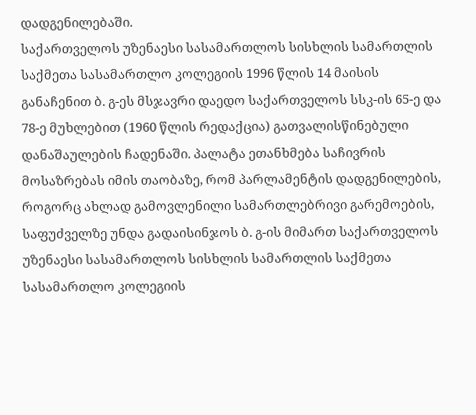დადგენილებაში.
საქართველოს უზენაესი სასამართლოს სისხლის სამართლის საქმეთა სასამართლო კოლეგიის 1996 წლის 14 მაისის განაჩენით ბ. გ-ეს მსჯავრი დაედო საქართველოს სსკ-ის 65-ე და 78-ე მუხლებით (1960 წლის რედაქცია) გათვალისწინებული დანაშაულების ჩადენაში. პალატა ეთანხმება საჩივრის მოსაზრებას იმის თაობაზე, რომ პარლამენტის დადგენილების, როგორც ახლად გამოვლენილი სამართლებრივი გარემოების, საფუძველზე უნდა გადაისინჯოს ბ. გ-ის მიმართ საქართველოს უზენაესი სასამართლოს სისხლის სამართლის საქმეთა სასამართლო კოლეგიის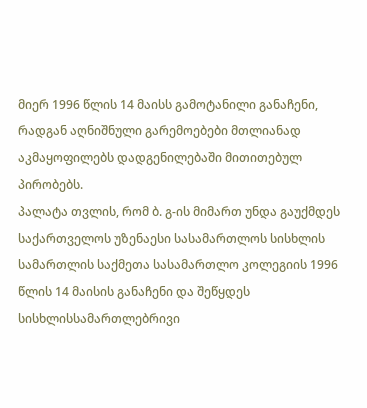მიერ 1996 წლის 14 მაისს გამოტანილი განაჩენი, რადგან აღნიშნული გარემოებები მთლიანად აკმაყოფილებს დადგენილებაში მითითებულ პირობებს.
პალატა თვლის, რომ ბ. გ-ის მიმართ უნდა გაუქმდეს საქართველოს უზენაესი სასამართლოს სისხლის სამართლის საქმეთა სასამართლო კოლეგიის 1996 წლის 14 მაისის განაჩენი და შეწყდეს სისხლისსამართლებრივი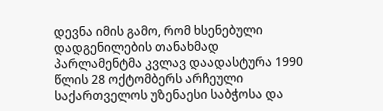დევნა იმის გამო, რომ ხსენებული დადგენილების თანახმად პარლამენტმა კვლავ დაადასტურა 1990 წლის 28 ოქტომბერს არჩეული საქართველოს უზენაესი საბჭოსა და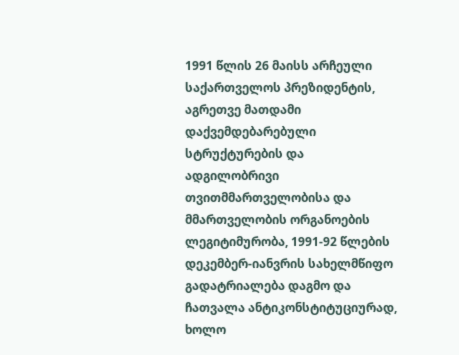1991 წლის 26 მაისს არჩეული საქართველოს პრეზიდენტის, აგრეთვე მათდამი დაქვემდებარებული სტრუქტურების და ადგილობრივი თვითმმართველობისა და მმართველობის ორგანოების ლეგიტიმურობა, 1991-92 წლების დეკემბერ-იანვრის სახელმწიფო გადატრიალება დაგმო და ჩათვალა ანტიკონსტიტუციურად, ხოლო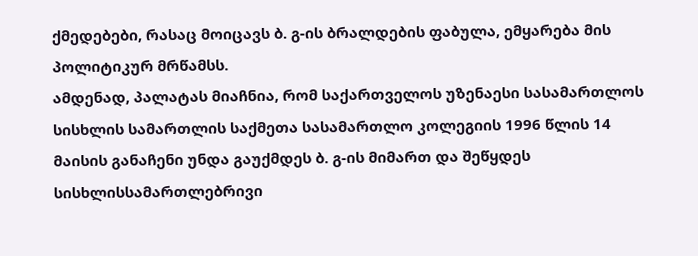ქმედებები, რასაც მოიცავს ბ. გ-ის ბრალდების ფაბულა, ემყარება მის პოლიტიკურ მრწამსს.
ამდენად, პალატას მიაჩნია, რომ საქართველოს უზენაესი სასამართლოს სისხლის სამართლის საქმეთა სასამართლო კოლეგიის 1996 წლის 14 მაისის განაჩენი უნდა გაუქმდეს ბ. გ-ის მიმართ და შეწყდეს სისხლისსამართლებრივი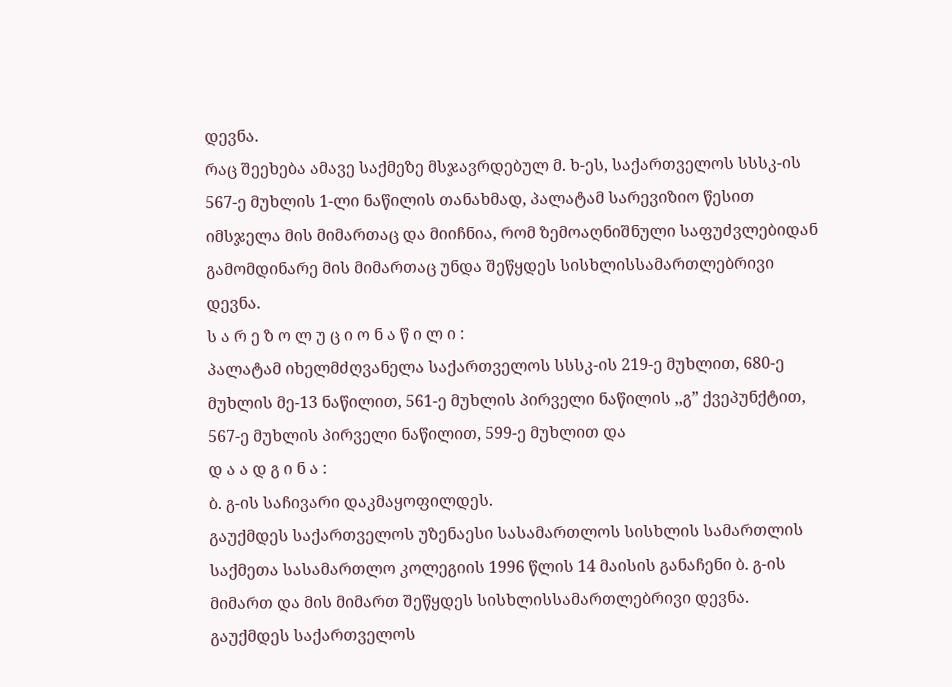დევნა.
რაც შეეხება ამავე საქმეზე მსჯავრდებულ მ. ხ-ეს, საქართველოს სსსკ-ის 567-ე მუხლის 1-ლი ნაწილის თანახმად, პალატამ სარევიზიო წესით იმსჯელა მის მიმართაც და მიიჩნია, რომ ზემოაღნიშნული საფუძვლებიდან გამომდინარე მის მიმართაც უნდა შეწყდეს სისხლისსამართლებრივი დევნა.
ს ა რ ე ზ ო ლ უ ც ი ო ნ ა წ ი ლ ი :
პალატამ იხელმძღვანელა საქართველოს სსსკ-ის 219-ე მუხლით, 680-ე მუხლის მე-13 ნაწილით, 561-ე მუხლის პირველი ნაწილის ,,გ” ქვეპუნქტით, 567-ე მუხლის პირველი ნაწილით, 599-ე მუხლით და
დ ა ა დ გ ი ნ ა :
ბ. გ-ის საჩივარი დაკმაყოფილდეს.
გაუქმდეს საქართველოს უზენაესი სასამართლოს სისხლის სამართლის საქმეთა სასამართლო კოლეგიის 1996 წლის 14 მაისის განაჩენი ბ. გ-ის მიმართ და მის მიმართ შეწყდეს სისხლისსამართლებრივი დევნა.
გაუქმდეს საქართველოს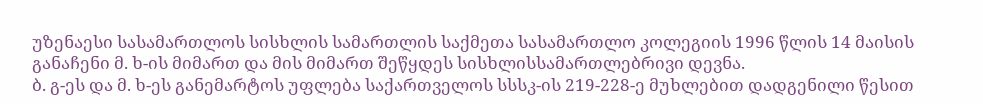უზენაესი სასამართლოს სისხლის სამართლის საქმეთა სასამართლო კოლეგიის 1996 წლის 14 მაისის განაჩენი მ. ხ-ის მიმართ და მის მიმართ შეწყდეს სისხლისსამართლებრივი დევნა.
ბ. გ-ეს და მ. ხ-ეს განემარტოს უფლება საქართველოს სსსკ-ის 219-228-ე მუხლებით დადგენილი წესით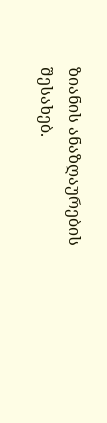ზიანის ანაზღაურების შესახებ.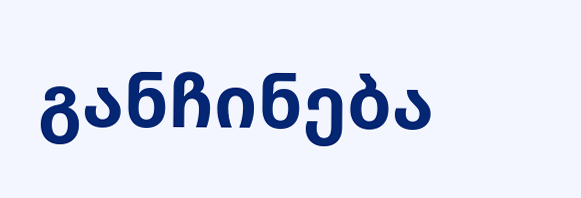განჩინება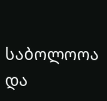საბოლოოა და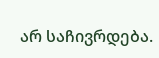არ საჩივრდება.